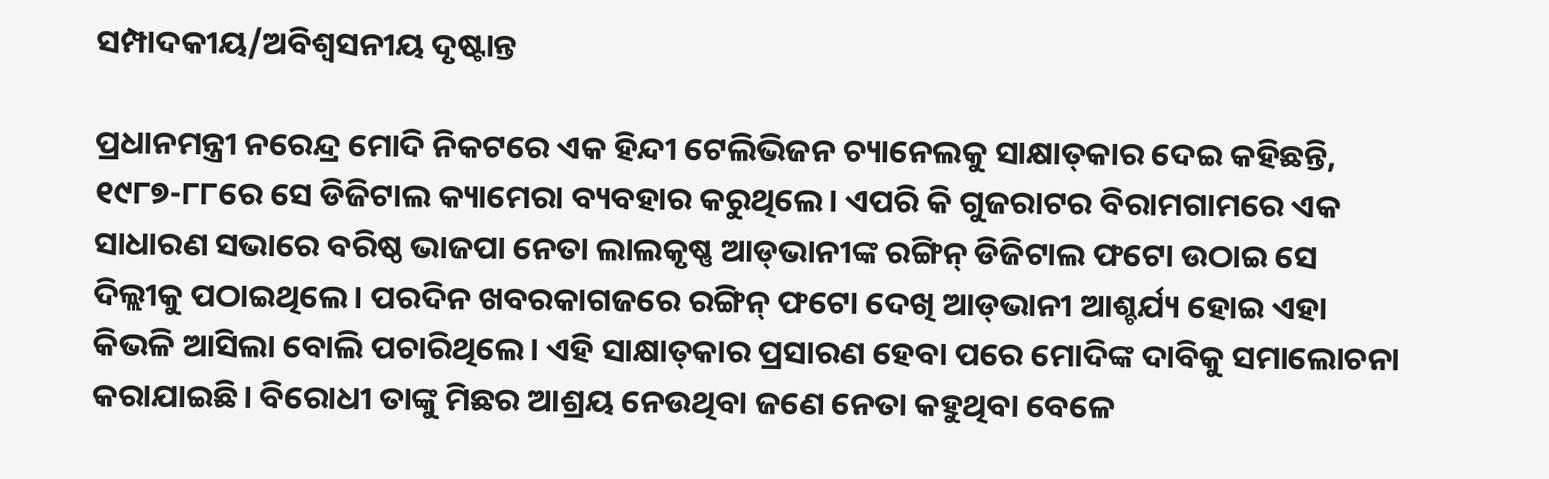ସମ୍ପାଦକୀୟ/ଅବିଶ୍ୱସନୀୟ ଦୃଷ୍ଟାନ୍ତ

ପ୍ରଧାନମନ୍ତ୍ରୀ ନରେନ୍ଦ୍ର ମୋଦି ନିକଟରେ ଏକ ହିନ୍ଦୀ ଟେଲିଭିଜନ ଚ୍ୟାନେଲକୁ ସାକ୍ଷାତ୍‌କାର ଦେଇ କହିଛନ୍ତି, ୧୯୮୭-୮୮ରେ ସେ ଡିଜିଟାଲ କ୍ୟାମେରା ବ୍ୟବହାର କରୁଥିଲେ। ଏପରି କି ଗୁଜରାଟର ବିରାମଗାମରେ ଏକ ସାଧାରଣ ସଭାରେ ବରିଷ୍ଠ ଭାଜପା ନେତା ଲାଲକୃଷ୍ଣ ଆଡ୍‌ଭାନୀଙ୍କ ରଙ୍ଗିନ୍‌ ଡିଜିଟାଲ ଫଟୋ ଉଠାଇ ସେ ଦିଲ୍ଲୀକୁ ପଠାଇଥିଲେ। ପରଦିନ ଖବରକାଗଜରେ ରଙ୍ଗିନ୍‌ ଫଟୋ ଦେଖି ଆଡ୍‌ଭାନୀ ଆଶ୍ଚର୍ଯ୍ୟ ହୋଇ ଏହା କିଭଳି ଆସିଲା ବୋଲି ପଚାରିଥିଲେ। ଏହି ସାକ୍ଷାତ୍‌କାର ପ୍ରସାରଣ ହେବା ପରେ ମୋଦିଙ୍କ ଦାବିକୁ ସମାଲୋଚନା କରାଯାଇଛି। ବିରୋଧୀ ତାଙ୍କୁ ମିଛର ଆଶ୍ରୟ ନେଉଥିବା ଜଣେ ନେତା କହୁଥିବା ବେଳେ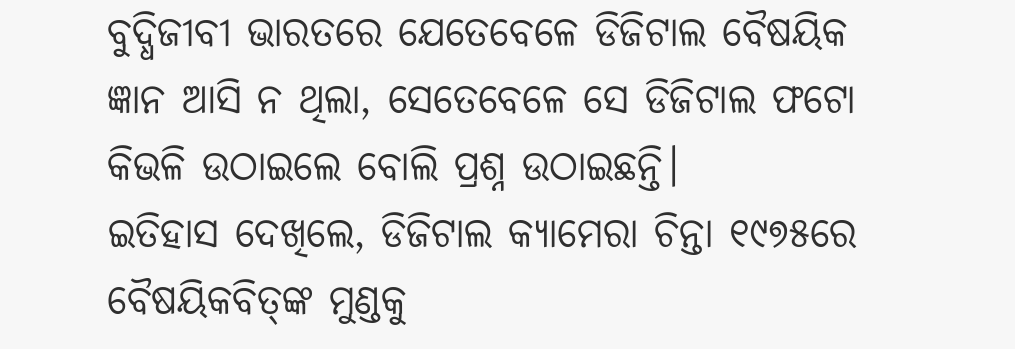ବୁଦ୍ଧିଜୀବୀ ଭାରତରେ ଯେତେବେଳେ ଡିଜିଟାଲ ବୈଷୟିକ ଜ୍ଞାନ ଆସି ନ ଥିଲା, ସେତେବେଳେ ସେ ଡିଜିଟାଲ ଫଟୋ କିଭଳି ଉଠାଇଲେ ବୋଲି ପ୍ରଶ୍ନ ଉଠାଇଛନ୍ତି।
ଇତିହାସ ଦେଖିଲେ, ଡିଜିଟାଲ କ୍ୟାମେରା ଚିନ୍ତା ୧୯୭୫ରେ ବୈଷୟିକବିତ୍‌ଙ୍କ ମୁଣ୍ଡକୁ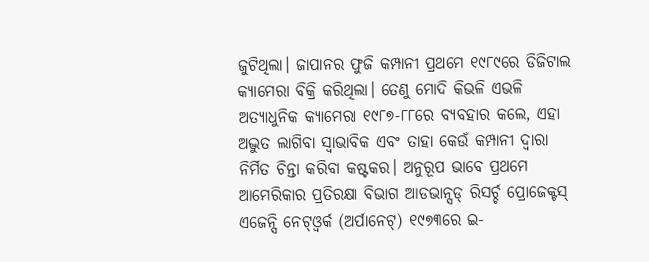ଜୁଟିଥିଲା। ଜାପାନର ଫୁଜି କମ୍ପାନୀ ପ୍ରଥମେ ୧୯୮୯ରେ ଡିଜିଟାଲ କ୍ୟାମେରା ବିକ୍ରି କରିଥିଲା। ତେଣୁ ମୋଦି କିଭଳି ଏଭଳି ଅତ୍ୟାଧୁନିକ କ୍ୟାମେରା ୧୯୮୭-୮୮ରେ ବ୍ୟବହାର କଲେ, ଏହା ଅଦ୍ଭୁତ ଲାଗିବା ସ୍ବାଭାବିକ ଏବଂ ତାହା କେଉଁ କମ୍ପାନୀ ଦ୍ୱାରା ନିର୍ମିତ ଚିନ୍ତା କରିବା କଷ୍ଟକର। ଅନୁରୂପ ଭାବେ ପ୍ରଥମେ ଆମେରିକାର ପ୍ରତିରକ୍ଷା ବିଭାଗ ଆଡଭାନ୍ସଡ୍‌ ରିସର୍ଚ୍ଚ ପ୍ରୋଜେକ୍ଟସ୍‌ ଏଜେନ୍ସି ନେଟ୍‌ଓ୍ବର୍କ (ଅର୍ପାନେଟ୍‌) ୧୯୭୩ରେ ଇ-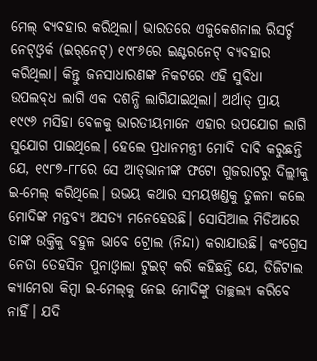ମେଲ୍‌ ବ୍ୟବହାର କରିଥିଲା। ଭାରତରେ ଏଜୁକେଶନାଲ ରିସର୍ଚ୍ଚ ନେଟ୍‌ଓ୍ବର୍କ (ଇର୍‌ନେଟ୍‌) ୧୯୮୬ରେ ଇଣ୍ଟରନେଟ୍‌ ବ୍ୟବହାର କରିଥିଲା। କିନ୍ତୁ ଜନସାଧାରଣଙ୍କ ନିକଟରେ ଏହି ସୁବିଧା ଉପଲବ୍‌ଧ ଲାଗି ଏକ ଦଶନ୍ଧି ଲାଗିଯାଇଥିଲା। ଅର୍ଥାତ୍‌ ପ୍ରାୟ ୧୯୯୬ ମସିହା ବେଳକୁ ଭାରତୀୟମାନେ ଏହାର ଉପଯୋଗ ଲାଗି ସୁଯୋଗ ପାଇଥିଲେ। ହେଲେ ପ୍ରଧାନମନ୍ତ୍ରୀ ମୋଦି ଦାବି କରୁଛନ୍ତି ଯେ, ୧୯୮୭-୮୮ରେ ସେ ଆଡ୍‌ଭାନୀଙ୍କ ଫଟୋ ଗୁଜରାଟରୁ ଦିଲ୍ଲୀକୁ ଇ-ମେଲ୍‌ କରିଥିଲେ। ଉଭୟ କଥାର ସମୟଖଣ୍ଡକୁ ତୁଳନା କଲେ ମୋଦିଙ୍କ ମନ୍ତବ୍ୟ ଅସତ୍ୟ ମନେହେଉଛି। ସୋସିଆଲ ମିଡିଆରେ ତାଙ୍କ ଉକ୍ତିକୁ ବହୁଳ ଭାବେ ଟ୍ରୋଲ (ନିନ୍ଦା) କରାଯାଉଛି। କଂଗ୍ରେସ ନେତା ତେହସିନ ପୁନାଓ୍ବାଲା ଟୁଇଟ୍‌ କରି କହିଛନ୍ତି ଯେ, ଡିଜିଟାଲ କ୍ୟାମେରା କିମ୍ବା ଇ-ମେଲ୍‌କୁ ନେଇ ମୋଦିଙ୍କୁ ତାଚ୍ଛଲ୍ୟ କରିବେ ନାହିଁ। ଯଦି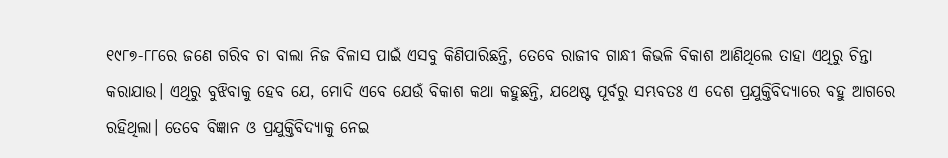୧୯୮୭-୮୮ରେ ଜଣେ ଗରିବ ଚା ବାଲା ନିଜ ବିଳାସ ପାଇଁ ଏସବୁ କିଣିପାରିଛନ୍ତି, ତେବେ ରାଜୀବ ଗାନ୍ଧୀ କିଭଳି ବିକାଶ ଆଣିଥିଲେ ତାହା ଏଥିରୁ ଚିନ୍ତା କରାଯାଉ। ଏଥିରୁ ବୁଝିବାକୁ ହେବ ଯେ, ମୋଦି ଏବେ ଯେଉଁ ବିକାଶ କଥା କହୁଛନ୍ତି, ଯଥେଷ୍ଟ ପୂର୍ବରୁ ସମ୍ଭବତଃ ଏ ଦେଶ ପ୍ରଯୁକ୍ତିବିଦ୍ୟାରେ ବହୁ ଆଗରେ ରହିଥିଲା। ତେବେ ବିଜ୍ଞାନ ଓ ପ୍ରଯୁକ୍ତିବିଦ୍ୟାକୁ ନେଇ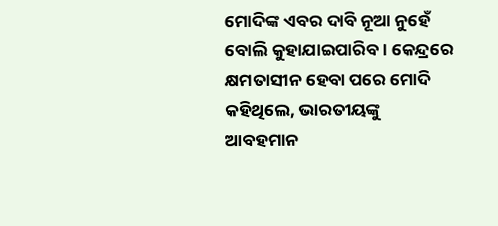ମୋଦିଙ୍କ ଏବର ଦାବି ନୂଆ ନୁହେଁ ବୋଲି କୁହାଯାଇପାରିବ। କେନ୍ଦ୍ରରେ କ୍ଷମତାସୀନ ହେବା ପରେ ମୋଦି କହିଥିଲେ, ଭାରତୀୟଙ୍କୁ ଆବହମାନ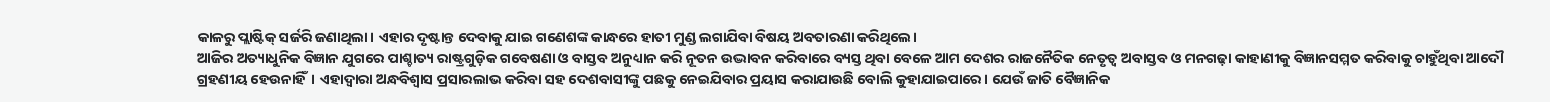କାଳରୁ ପ୍ଲାଷ୍ଟିକ୍‌ ସର୍ଜରି ଜଣାଥିଲା। ଏହାର ଦୃଷ୍ଟାନ୍ତ ଦେବାକୁ ଯାଇ ଗଣେଶଙ୍କ କାନ୍ଧରେ ହାତୀ ମୁଣ୍ଡ ଲଗାଯିବା ବିଷୟ ଅବତାରଣା କରିଥିଲେ।
ଆଜିର ଅତ୍ୟାଧୁନିକ ବିଜ୍ଞାନ ଯୁଗରେ ପାଶ୍ଚାତ୍ୟ ରାଷ୍ଟ୍ରଗୁଡ଼ିକ ଗବେଷଣା ଓ ବାସ୍ତବ ଅନୁଧ୍ୟାନ କରି ନୂତନ ଉଦ୍ଭାବନ କରିବାରେ ବ୍ୟସ୍ତ ଥିବା ବେଳେ ଆମ ଦେଶର ରାଜନୈତିକ ନେତୃତ୍ୱ ଅବାସ୍ତବ ଓ ମନଗଢ଼ା କାହାଣୀକୁ ବିଜ୍ଞାନସମ୍ମତ କରିବାକୁ ଚାହୁଁଥିବା ଆଦୌ ଗ୍ରହଣୀୟ ହେଉନାହିଁ। ଏହାଦ୍ୱାରା ଅନ୍ଧବିଶ୍ୱାସ ପ୍ରସାରଲାଭ କରିବା ସହ ଦେଶବାସୀଙ୍କୁ ପଛକୁ ନେଇଯିବାର ପ୍ରୟାସ କରାଯାଉଛି ବୋଲି କୁହାଯାଇପାରେ। ଯେଉଁ ଜାତି ବୈଜ୍ଞାନିକ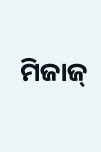ମିଜାଜ୍‌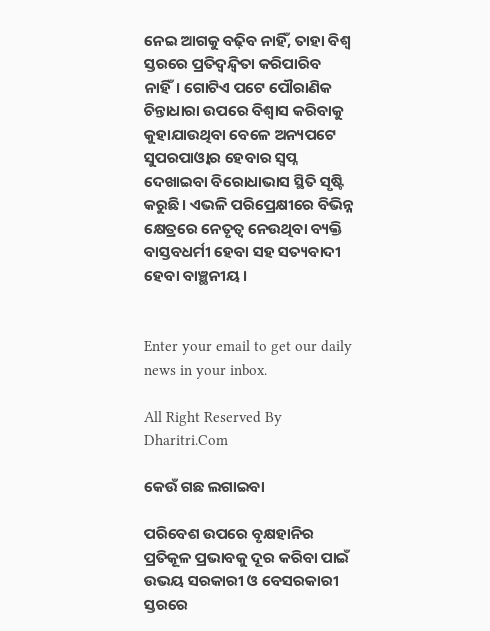ନେଇ ଆଗକୁ ବଢ଼ିବ ନାହିଁ, ତାହା ବିଶ୍ୱ ସ୍ତରରେ ପ୍ରତିଦ୍ୱନ୍ଦ୍ୱିତା କରିପାରିବ ନାହିଁ। ଗୋଟିଏ ପଟେ ପୌରାଣିକ ଚିନ୍ତାଧାରା ଉପରେ ବିଶ୍ୱାସ କରିବାକୁ କୁହାଯାଉଥିବା ବେଳେ ଅନ୍ୟପଟେ ସୁପରପାଓ୍ବାର ହେବାର ସ୍ବପ୍ନ ଦେଖାଇବା ବିରୋଧାଭାସ ସ୍ଥିତି ସୃଷ୍ଟି କରୁଛି। ଏଭଳି ପରିପ୍ରେକ୍ଷୀରେ ବିଭିନ୍ନ କ୍ଷେତ୍ରରେ ନେତୃତ୍ୱ ନେଉଥିବା ବ୍ୟକ୍ତି ବାସ୍ତବଧର୍ମୀ ହେବା ସହ ସତ୍ୟବାଦୀ ହେବା ବାଞ୍ଛନୀୟ।


Enter your email to get our daily news in your inbox.

All Right Reserved By Dharitri.Com

କେଉଁ ଗଛ ଲଗାଇବା

ପରିବେଶ ଉପରେ ବୃକ୍ଷହାନିର ପ୍ରତିକୂଳ ପ୍ରଭାବକୁ ଦୂର କରିବା ପାଇଁ ଉଭୟ ସରକାରୀ ଓ ବେସରକାରୀ ସ୍ତରରେ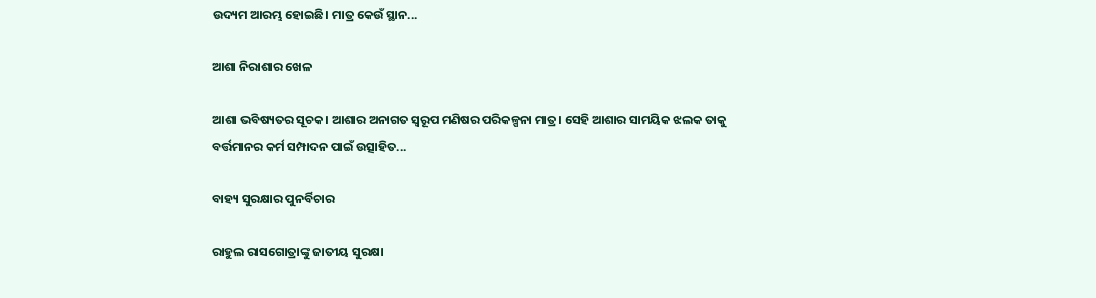ଉଦ୍ୟମ ଆରମ୍ଭ ହୋଇଛି। ମାତ୍ର କେଉଁ ସ୍ଥାନ...

ଆଶା ନିରାଶାର ଖେଳ

ଆଶା ଭବିଷ୍ୟତର ସୂଚକ। ଆଶାର ଅନାଗତ ସ୍ବରୂପ ମଣିଷର ପରିକଳ୍ପନା ମାତ୍ର। ସେହି ଆଶାର ସାମୟିକ ଝଲକ ତାକୁ ବର୍ତ୍ତମାନର କର୍ମ ସମ୍ପାଦନ ପାଇଁ ଉତ୍ସାହିତ...

ବାହ୍ୟ ସୁରକ୍ଷାର ପୁନର୍ବିଚାର

ରାହୁଲ ରାସଗୋତ୍ରାଙ୍କୁ ଜାତୀୟ ସୁରକ୍ଷା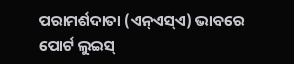ପରାମର୍ଶଦାତା (ଏନ୍‌ଏସ୍‌ଏ) ଭାବରେ ପୋର୍ଟ ଲୁଇସ୍‌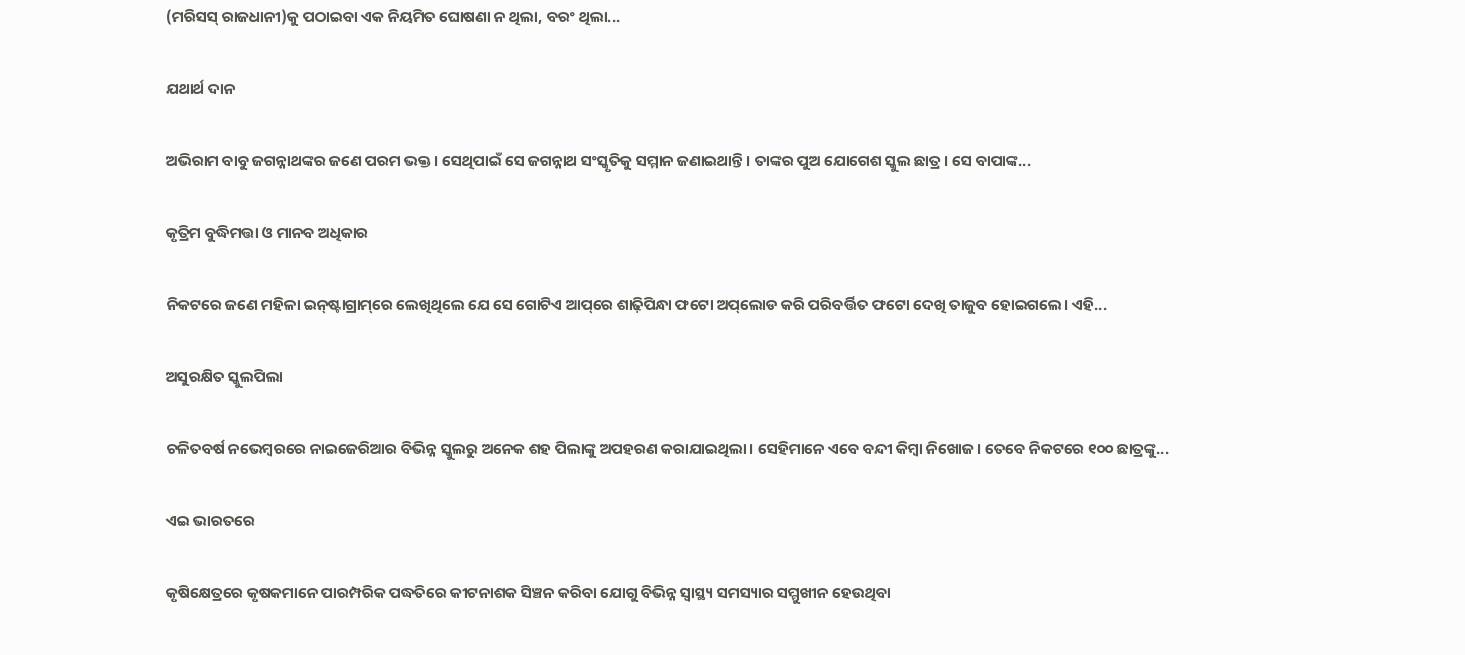(ମରିସସ୍‌ ରାଜଧାନୀ)କୁ ପଠାଇବା ଏକ ନିୟମିତ ଘୋଷଣା ନ ଥିଲା, ବରଂ ଥିଲା...

ଯଥାର୍ଥ ଦାନ

ଅଭିରାମ ବାବୁ ଜଗନ୍ନାଥଙ୍କର ଜଣେ ପରମ ଭକ୍ତ। ସେଥିପାଇଁ ସେ ଜଗନ୍ନାଥ ସଂସ୍କୃତିକୁ ସମ୍ମାନ ଜଣାଇଥାନ୍ତି। ତାଙ୍କର ପୁଅ ଯୋଗେଶ ସ୍କୁଲ ଛାତ୍ର। ସେ ବାପାଙ୍କ...

କୃତ୍ରିମ ବୁଦ୍ଧିମତ୍ତା ଓ ମାନବ ଅଧିକାର

ନିକଟରେ ଜଣେ ମହିଳା ଇନ୍‌ଷ୍ଟାଗ୍ରାମ୍‌ରେ ଲେଖିଥିଲେ ଯେ ସେ ଗୋଟିଏ ଆପ୍‌ରେ ଶାଢ଼ିପିନ୍ଧା ଫଟୋ ଅପ୍‌ଲୋଡ କରି ପରିବର୍ତ୍ତିତ ଫଟୋ ଦେଖି ତାଜୁବ ହୋଇଗଲେ। ଏହି...

ଅସୁରକ୍ଷିତ ସ୍କୁଲପିଲା

ଚଳିତବର୍ଷ ନଭେମ୍ବରରେ ନାଇଜେରିଆର ବିଭିନ୍ନ ସ୍କୁଲରୁ ଅନେକ ଶହ ପିଲାଙ୍କୁ ଅପହରଣ କରାଯାଇଥିଲା। ସେହିମାନେ ଏବେ ବନ୍ଦୀ କିମ୍ବା ନିଖୋଜ। ତେବେ ନିକଟରେ ୧୦୦ ଛାତ୍ରଙ୍କୁ...

ଏଇ ଭାରତରେ

କୃଷିକ୍ଷେତ୍ରରେ କୃଷକମାନେ ପାରମ୍ପରିକ ପଦ୍ଧତିରେ କୀଟନାଶକ ସିଞ୍ଚନ କରିବା ଯୋଗୁ ବିଭିନ୍ନ ସ୍ୱାସ୍ଥ୍ୟ ସମସ୍ୟାର ସମ୍ମୁଖୀନ ହେଉଥିବା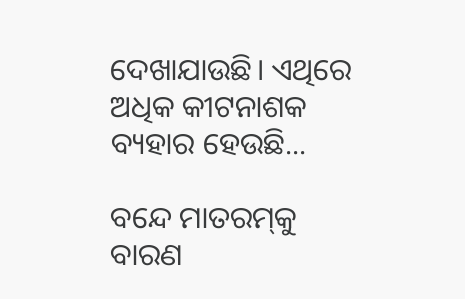ଦେଖାଯାଉଛି। ଏଥିରେ ଅଧିକ କୀଟନାଶକ ବ୍ୟହାର ହେଉଛି...

ବନ୍ଦେ ମାତରମ୍‌କୁ ବାରଣ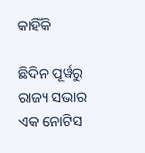କାହିଁକି

ଛିଦିନ ପୂର୍ୱରୁ ରାଜ୍ୟ ସଭାର ଏକ ନୋଟିସ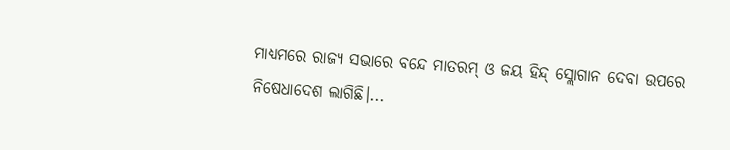ମାଧ୍ୟମରେ ରାଜ୍ୟ ସଭାରେ ବନ୍ଦେ ମାତରମ୍‌ ଓ ଜୟ ହିନ୍ଦ୍‌ ସ୍ଲୋଗାନ ଦେବା ଉପରେ ନିଷେଧାଦେଶ ଲାଗିଛି।...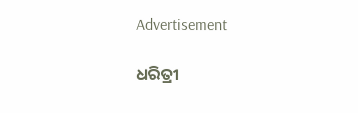Advertisement

ଧରିତ୍ରୀ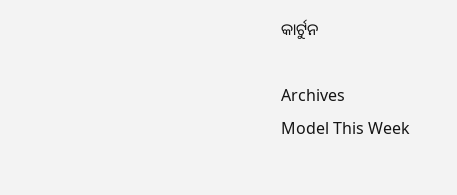କାର୍ଟୁନ

Archives
Model This Week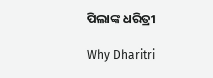ପିଲାଙ୍କ ଧରିତ୍ରୀ

Why Dharitri